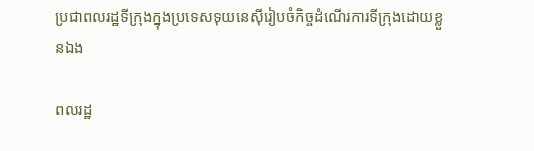ប្រជាពលរដ្ឋទីក្រុងក្នុងប្រទេសទុយនេស៊ីរៀបចំកិច្ចដំណើរការទីក្រុងដោយខ្លួនឯង

ពលរដ្ឋ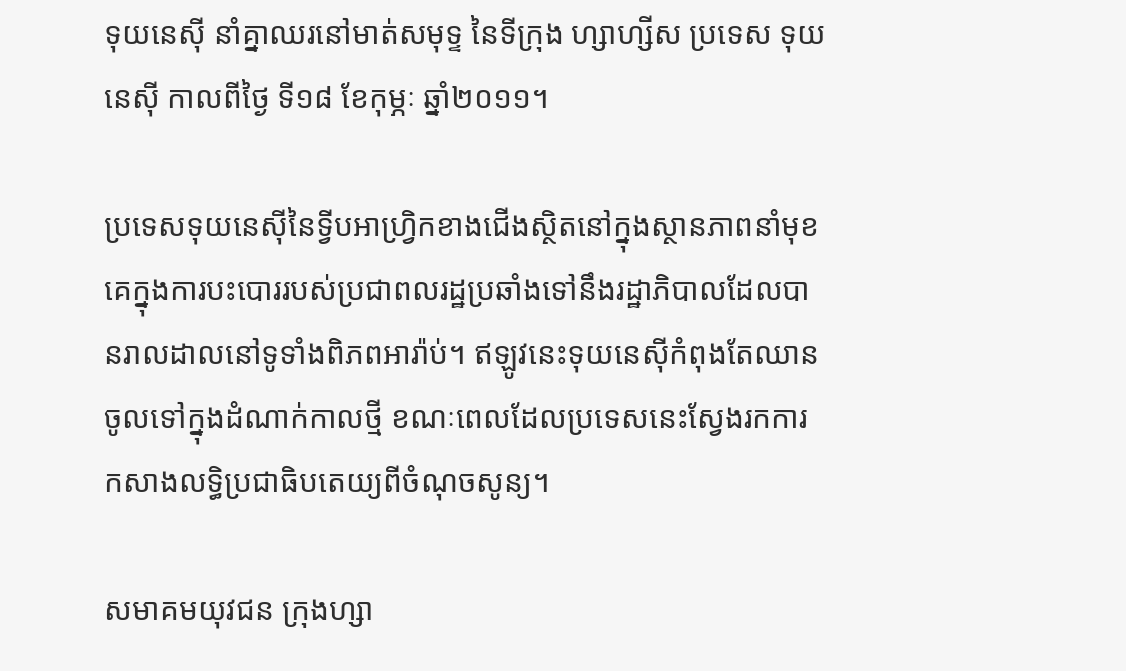ទុយនេស៊ី នាំគ្នាឈរនៅមាត់សមុទ្ទ នៃទីក្រុង ហ្សាហ្សីស ប្រទេស ទុយនេស៊ី កាលពីថ្ងៃ ទី១៨ ខែកុម្ភៈ ឆ្នាំ២០១១។

ប្រទេសទុយនេស៊ីនៃទ្វីបអាហ្រ្វិកខាងជើងស្ថិតនៅក្នុងស្ថានភាពនាំមុខគេក្នុងការបះបោររបស់ប្រជាពលរដ្ឋប្រឆាំងទៅនឹងរដ្ឋាភិបាលដែលបានរាលដាលនៅទូទាំងពិភពអារ៉ាប់។ ឥឡូវនេះទុយនេស៊ីកំពុងតែឈានចូលទៅក្នុងដំណាក់កាលថ្មី ខណៈពេលដែលប្រទេសនេះស្វែងរកការកសាងលទ្ធិប្រជាធិបតេយ្យពីចំណុចសូន្យ។

សមាគមយុវជន ក្រុងហ្សា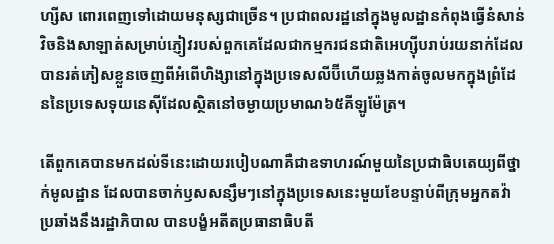ហ្សីស ពោរពេញទៅដោយមនុស្សជាច្រើន។ ប្រជាពលរដ្ឋនៅក្នុងមូលដ្ឋានកំពុងធ្វើនំសាន់វិចនិងសាឡាត់សម្រាប់ភ្ញៀវរបស់ពួកគេដែលជាកម្មករជនជាតិអេហ្ស៊ីបរាប់រយនាក់ដែលបានរត់ភៀសខ្លួនចេញពីអំពើហិង្សានៅក្នុងប្រទេសលីប៊ីហើយឆ្លងកាត់ចូលមកក្នុងព្រំដែននៃប្រទេសទុយនេស៊ីដែលស្ថិតនៅចម្ងាយប្រមាណ៦៥គីឡូម៉ែត្រ។

តើពួកគេបានមកដល់ទីនេះដោយរបៀបណាគឺជាឧទាហរណ៍មួយនៃប្រជាធិបតេយ្យពីថ្នាក់មូលដ្ឋាន ដែលបានចាក់ឫសសន្សឹមៗនៅក្នុងប្រទេសនេះមួយខែបន្ទាប់ពីក្រុមអ្នកតវ៉ាប្រឆាំងនឹងរដ្ឋាភិបាល បានបង្ខំអតីតប្រធានាធិបតី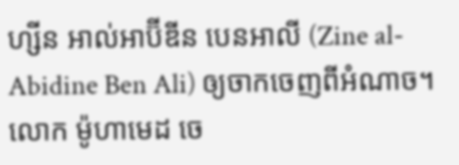ហ្សីន អាល់អាប៊ីឌីន បេនអាលី (Zine al-Abidine Ben Ali) ឲ្យចាកចេញពីអំណាច។ លោក ម៉ូហាមេដ ចេ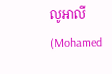លូអាលី (Mohamed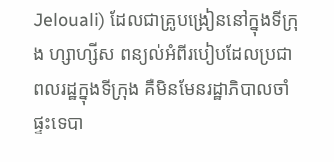Jelouali) ដែលជាគ្រូបង្រៀននៅក្នុងទីក្រុង ហ្សាហ្សីស ពន្យល់អំពីរបៀបដែលប្រជាពលរដ្ឋក្នុងទីក្រុង គឺមិនមែនរដ្ឋាភិបាលចាំផ្ទះទេបា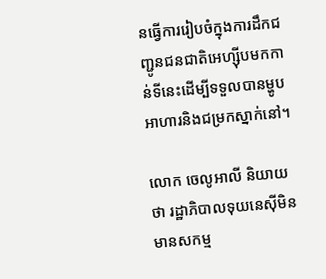នធ្វើការរៀបចំក្នុងការដឹកជញ្ជូនជនជាតិអេហ្ស៊ីបមកកាន់ទីនេះដើម្បីទទួលបានម្ហូបអាហារនិងជម្រកស្នាក់នៅ។

លោក ចេលូអាលី និយាយថា រដ្ឋាភិបាលទុយនេស៊ីមិនមានសកម្ម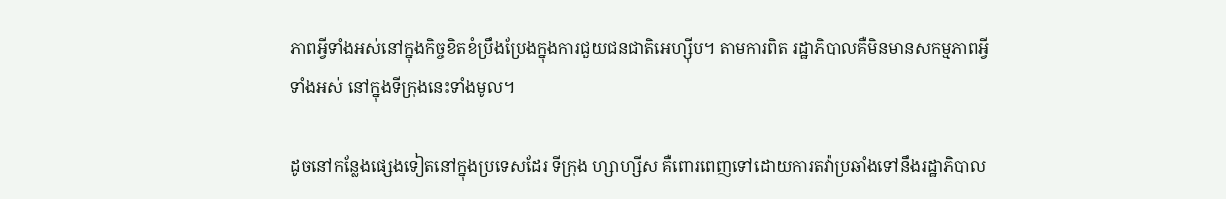ភាពអ្វីទាំងអស់នៅក្នុងកិច្ចខិតខំប្រឹងប្រែងក្នុងការជួយជនជាតិអេហ្ស៊ីប។ តាមការពិត រដ្ឋាភិបាលគឺមិនមានសកម្មភាពអ្វីទាំងអស់ នៅក្នុងទីក្រុងនេះទាំងមូល។

ដូចនៅកន្លែងផ្សេងទៀតនៅក្នុងប្រទេសដែរ ទីក្រុង ហ្សាហ្សីស គឺពោរពេញទៅដោយការតវ៉ាប្រឆាំងទៅនឹងរដ្ឋាភិបាល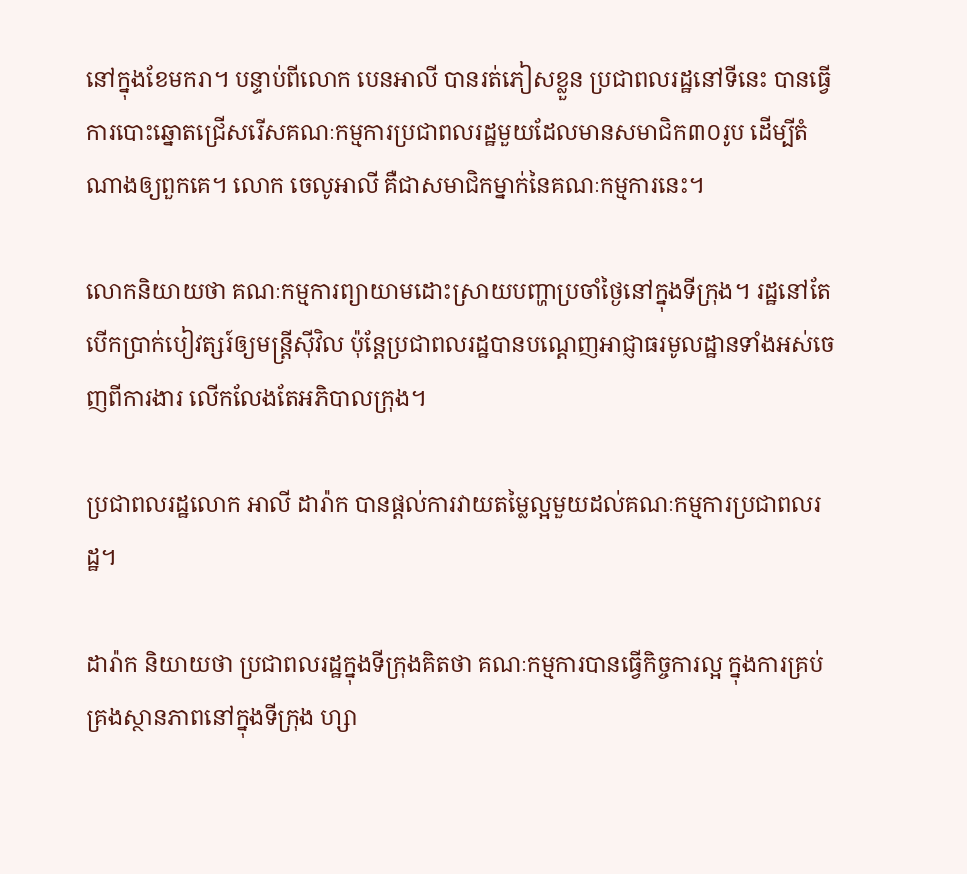នៅក្នុងខែមករា។ បន្ទាប់ពីលោក បេនអាលី បានរត់ភៀសខ្លួន ប្រជាពលរដ្ឋនៅទីនេះ បានធ្វើការបោះឆ្នោតជ្រើសរើសគណៈកម្មការប្រជាពលរដ្ឋមួយដែលមានសមាជិក៣០រូប ដើម្បីតំណាងឲ្យពួកគេ។ លោក ចេលូអាលី គឺជាសមាជិកម្នាក់នៃគណៈកម្មការនេះ។

លោកនិយាយថា គណៈកម្មការព្យាយាមដោះស្រាយបញ្ហាប្រចាំថ្ងៃនៅក្នុងទីក្រុង។ រដ្ឋនៅតែបើកប្រាក់បៀវត្សរ៍ឲ្យមន្រ្តីស៊ីវិល ប៉ុន្តែប្រជាពលរដ្ឋបានបណ្តេញអាជ្ញាធរមូលដ្ឋានទាំងអស់ចេញពីការងារ លើកលែងតែអភិបាលក្រុង។

ប្រជាពលរដ្ឋលោក អាលី ដារ៉ាក បានផ្តល់ការវាយតម្លៃល្អមួយដល់គណៈកម្មការប្រជាពលរដ្ឋ។

ដារ៉ាក និយាយថា ប្រជាពលរដ្ឋក្នុងទីក្រុងគិតថា គណៈកម្មការបានធ្វើកិច្ចការល្អ ក្នុងការគ្រប់គ្រងស្ថានភាពនៅក្នុងទីក្រុង ហ្សា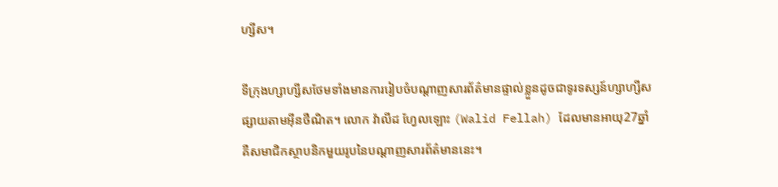ហ្សីស។

ទីក្រុងហ្សាហ្សីសថែមទាំងមានការរៀបចំបណ្តាញសារព័ត៌មានផ្ទាល់ខ្លួនដូចជាទូរទស្សន៍ហ្សាហ្សីសផ្សាយតាមអ៊ីនថឺណិត។ លោក វ៉ាលីដ ហ្វែលឡោះ (Walid Fellah) ដែលមានអាយុ27ឆ្នាំគឺសមាជិកស្ថាបនិកមួយរូបនៃបណ្តាញសារព័ត៌មាននេះ។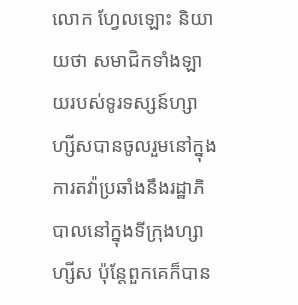លោក ហ្វែលឡោះ និយាយថា សមាជិកទាំងឡាយរបស់ទូរទស្សន៍ហ្សាហ្សីសបានចូលរួមនៅក្នុងការតវ៉ាប្រឆាំងនឹងរដ្ឋាភិបាលនៅក្នុងទីក្រុងហ្សាហ្សីស ប៉ុន្តែពួកគេក៏បាន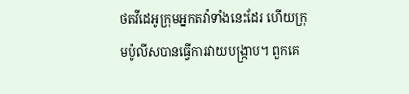ថតវីដេអូក្រុមអ្នកតវ៉ាទាំងនេះដែរ ហើយក្រុមប៉ូលីសបានធ្វើការវាយបង្រ្កាប។ ពួកគេ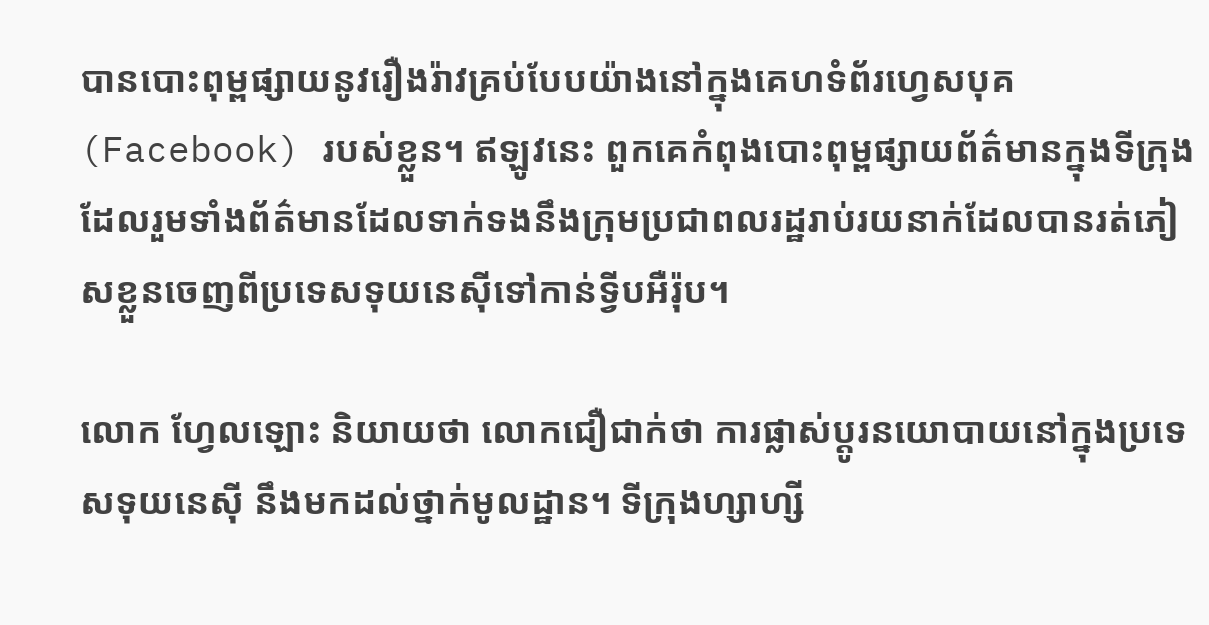បានបោះពុម្ពផ្សាយនូវរឿងរ៉ាវគ្រប់បែបយ៉ាងនៅក្នុងគេហទំព័រហ្វេសបុគ (Facebook) របស់ខ្លួន។ ឥឡូវនេះ ពួកគេកំពុងបោះពុម្ពផ្សាយព័ត៌មានក្នុងទីក្រុងដែលរួមទាំងព័ត៌មានដែលទាក់ទងនឹងក្រុមប្រជាពលរដ្ឋរាប់រយនាក់ដែលបានរត់ភៀសខ្លួនចេញពីប្រទេសទុយនេស៊ីទៅកាន់ទ្វីបអឺរ៉ុប។

លោក ហ្វែលឡោះ និយាយថា លោកជឿជាក់ថា ការផ្លាស់ប្តូរនយោបាយនៅក្នុងប្រទេសទុយនេស៊ី នឹងមកដល់ថ្នាក់មូលដ្ឋាន។ ទីក្រុងហ្សាហ្សី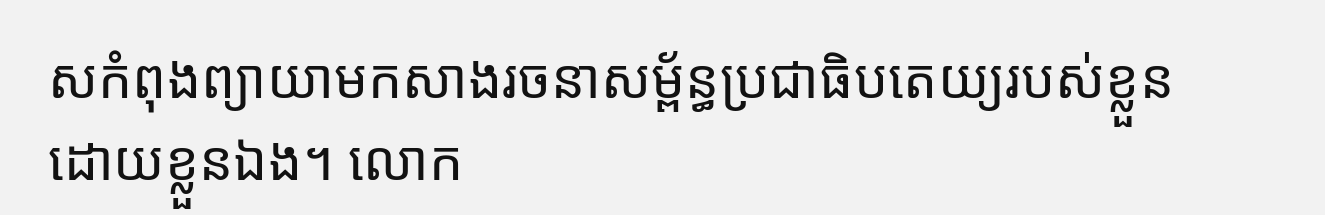សកំពុងព្យាយាមកសាងរចនាសម្ព័ន្ធប្រជាធិបតេយ្យរបស់ខ្លួនដោយខ្លួនឯង។ លោក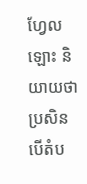ហ្វែលឡោះ និយាយថា ប្រសិនបើតំប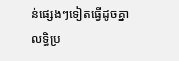ន់ផ្សេងៗទៀតធ្វើដូចគ្នា លទ្ធិប្រ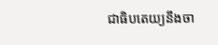ជាធិបតេយ្យនឹងចា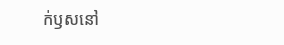ក់ឫសនៅ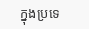ក្នុងប្រទេ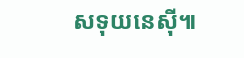សទុយនេស៊ី៕